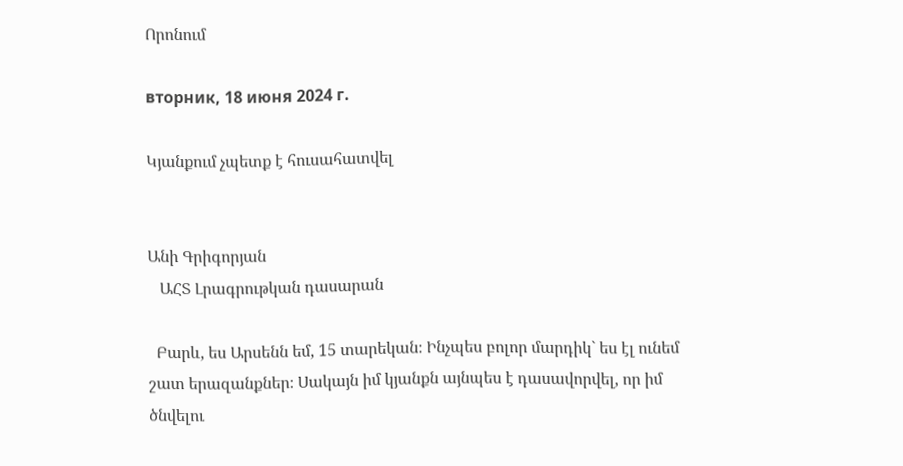Որոնում

вторник, 18 июня 2024 г.

Կյանքում չպետք է հուսահատվել


Անի Գրիգորյան
   ԱՀՏ Լրագրութկան դասարան

  Բարև, ես Արսենն եմ, 15 տարեկան։ Ինչպես բոլոր մարդիկ` ես էլ ունեմ շատ երազանքներ։ Սակայն իմ կյանքն այնպես է դասավորվել, որ իմ ծնվելու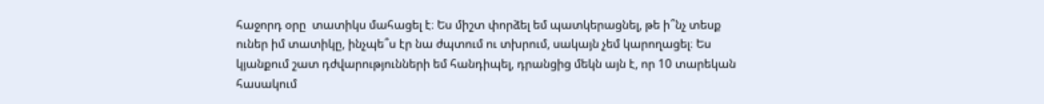հաջորդ օրը  տատիկս մահացել է։ Ես միշտ փորձել եմ պատկերացնել, թե ի՞նչ տեսք ուներ իմ տատիկը, ինչպե՞ս էր նա ժպտում ու տխրում, սակայն չեմ կարողացել։ Ես կյանքում շատ դժվարությունների եմ հանդիպել, դրանցից մեկն այն է, որ 10 տարեկան հասակում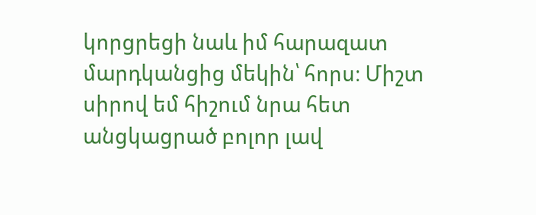կորցրեցի նաև իմ հարազատ մարդկանցից մեկին՝ հորս։ Միշտ սիրով եմ հիշում նրա հետ անցկացրած բոլոր լավ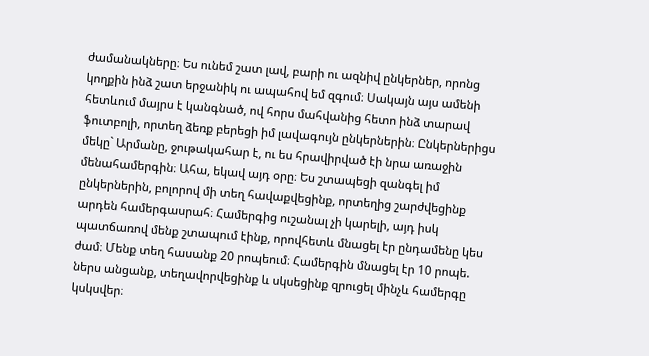ժամանակները։ Ես ունեմ շատ լավ, բարի ու ազնիվ ընկերներ, որոնց կողքին ինձ շատ երջանիկ ու ապահով եմ զգում։ Սակայն այս ամենի հետևում մայրս է կանգնած, ով հորս մահվանից հետո ինձ տարավ ֆուտբոլի, որտեղ ձեռք բերեցի իմ լավագույն ընկերներին։ Ընկերներիցս մեկը` Արմանը, ջութակահար է, ու ես հրավիրված էի նրա առաջին մենահամերգին։ Ահա, եկավ այդ օրը։ Ես շտապեցի զանգել իմ ընկերներին, բոլորով մի տեղ հավաքվեցինք, որտեղից շարժվեցինք արդեն համերգասրահ։ Համերգից ուշանալ չի կարելի, այդ իսկ պատճառով մենք շտապում էինք, որովհետև մնացել էր ընդամենը կես ժամ։ Մենք տեղ հասանք 20 րոպեում։ Համերգին մնացել էր 10 րոպե. ներս անցանք, տեղավորվեցինք և սկսեցինք զրուցել մինչև համերգը կսկսվեր։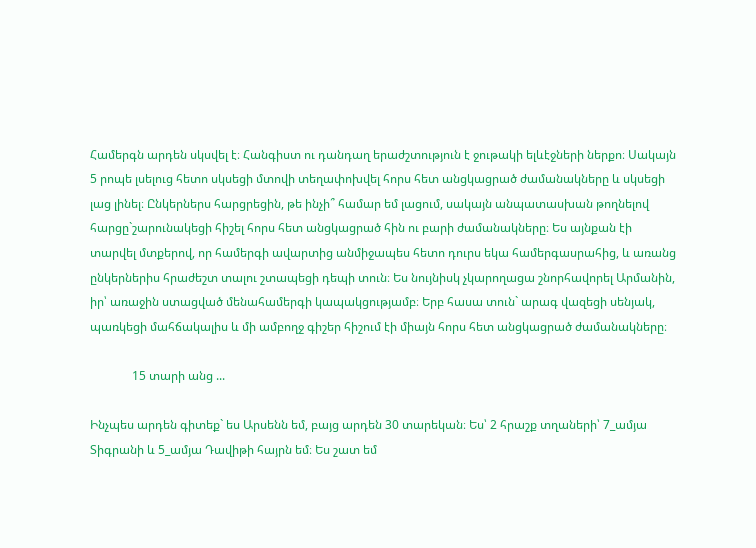Համերգն արդեն սկսվել է։ Հանգիստ ու դանդաղ երաժշտություն է ջութակի ելևէջների ներքո։ Սակայն 5 րոպե լսելուց հետո սկսեցի մտովի տեղափոխվել հորս հետ անցկացրած ժամանակները և սկսեցի լաց լինել։ Ընկերներս հարցրեցին, թե ինչի՞ համար եմ լացում, սակայն անպատասխան թողնելով հարցը`շարունակեցի հիշել հորս հետ անցկացրած հին ու բարի ժամանակները։ Ես այնքան էի տարվել մտքերով, որ համերգի ավարտից անմիջապես հետո դուրս եկա համերգասրահից, և առանց ընկերներիս հրաժեշտ տալու շտապեցի դեպի տուն։ Ես նույնիսկ չկարողացա շնորհավորել Արմանին, իր՝ առաջին ստացված մենահամերգի կապակցությամբ։ Երբ հասա տուն` արագ վազեցի սենյակ, պառկեցի մահճակալիս և մի ամբողջ գիշեր հիշում էի միայն հորս հետ անցկացրած ժամանակները։

              15 տարի անց ...

Ինչպես արդեն գիտեք` ես Արսենն եմ, բայց արդեն 30 տարեկան։ Ես՝ 2 հրաշք տղաների՝ 7_ամյա Տիգրանի և 5_ամյա Դավիթի հայրն եմ։ Ես շատ եմ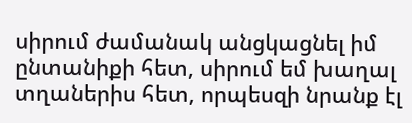սիրում ժամանակ անցկացնել իմ ընտանիքի հետ, սիրում եմ խաղալ տղաներիս հետ, որպեսզի նրանք էլ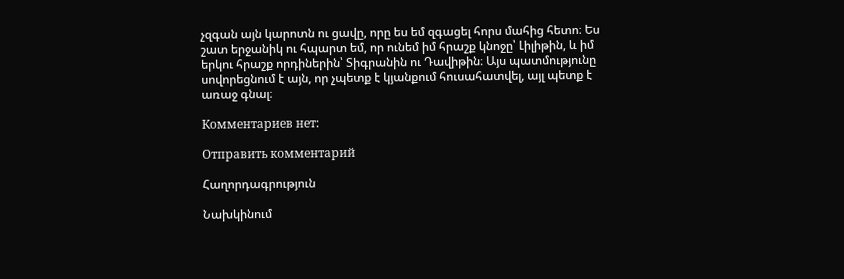չզգան այն կարոտն ու ցավը, որը ես եմ զգացել հորս մահից հետո։ Ես շատ երջանիկ ու հպարտ եմ, որ ունեմ իմ հրաշք կնոջը՝ Լիլիթին, և իմ երկու հրաշք որդիներին՝ Տիգրանին ու Դավիթին։ Այս պատմությունը սովորեցնում է այն, որ չպետք է կյանքում հուսահատվել, այլ պետք է առաջ գնալ։

Комментариев нет:

Отправить комментарий

Հաղորդագրություն

Նախկինում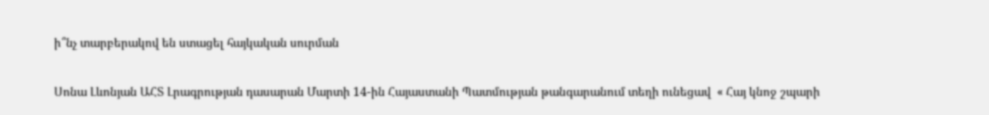ի՞նչ տարբերակով են ստացել հայկական սուրման

Սոնա Լևոնյան ԱՀՏ Լրագրության դասարան Մարտի 14-ին Հայաստանի Պատմության թանգարանում տեղի ունեցավ  « Հայ կնոջ շպարի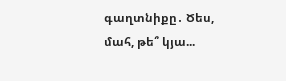գաղտնիքը․ Ծես, մահ, թե՞ կյա...